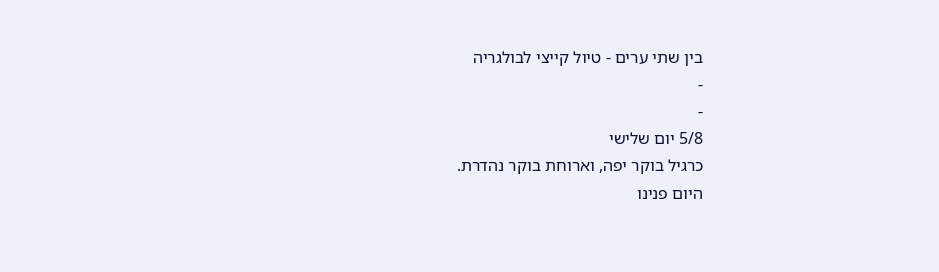בין שתי ערים - טיול קייצי לבולגריה
-
-
5/8 יום שלישי
כרגיל בוקר יפה, וארוחת בוקר נהדרת.
היום פנינו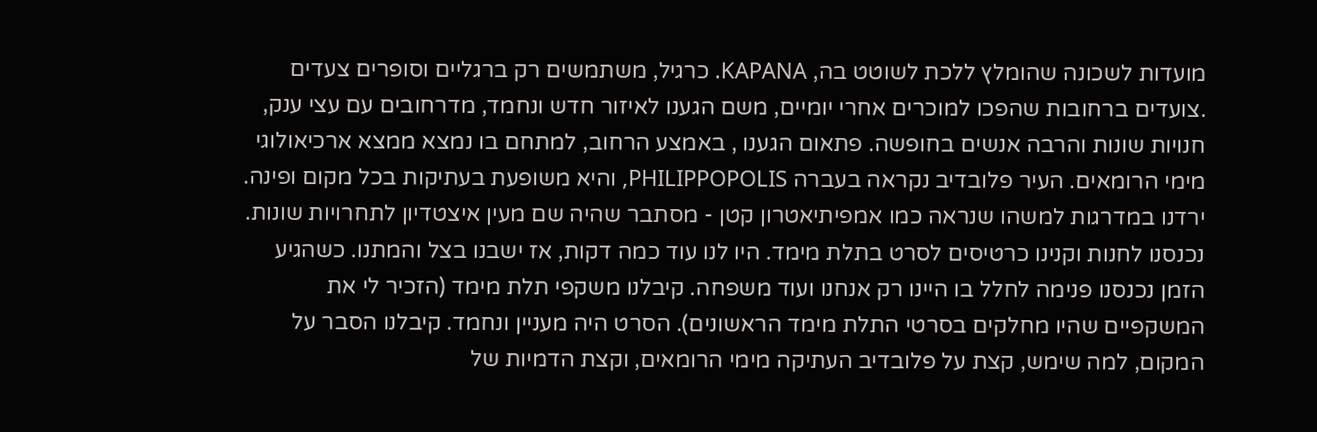מועדות לשכונה שהומלץ ללכת לשוטט בה, KAPANA. כרגיל, משתמשים רק ברגליים וסופרים צעדים
.צועדים ברחובות שהפכו למוכרים אחרי יומיים, משם הגענו לאיזור חדש ונחמד, מדרחובים עם עצי ענק, חנויות שונות והרבה אנשים בחופשה. פתאום הגענו , באמצע הרחוב, למתחם בו נמצא ממצא ארכיאולוגי מימי הרומאים. העיר פלובדיב נקראה בעברה PHILIPPOPOLIS, והיא משופעת בעתיקות בכל מקום ופינה. ירדנו במדרגות למשהו שנראה כמו אמפיתיאטרון קטן - מסתבר שהיה שם מעין איצטדיון לתחרויות שונות. נכנסנו לחנות וקנינו כרטיסים לסרט בתלת מימד. היו לנו עוד כמה דקות, אז ישבנו בצל והמתנו. כשהגיע הזמן נכנסנו פנימה לחלל בו היינו רק אנחנו ועוד משפחה. קיבלנו משקפי תלת מימד (הזכיר לי את המשקפיים שהיו מחלקים בסרטי התלת מימד הראשונים). הסרט היה מעניין ונחמד. קיבלנו הסבר על המקום, למה שימש, קצת על פלובדיב העתיקה מימי הרומאים, וקצת הדמיות של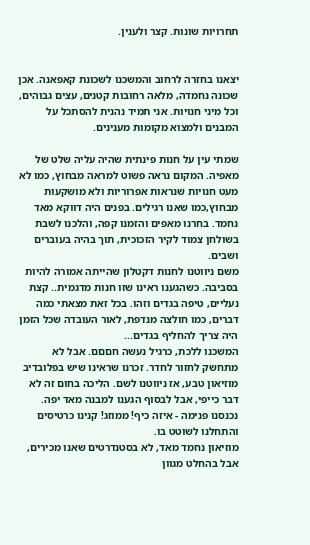תחרויות שונות. קצר ולענין.


יצאנו בחזרה לרחוב והמשכנו לשכונת קאפאנה. אכן שכונה נחמדה, מלאה רחובות קטנים, עצים גבוהים, וכל מיני חנויות. אני תמיד נהנית להסתכל על המבנים ולמצוא מקומות מענינים.

שמתי עין על חנות פינתית שהיה עליה שלט של מאפיה. המקום נראה פשוט למראה מבחוץ, כמו לא מעט חנויות שנראות אפרוריות ולא מושקעות מבחוץ,כמו שאנו רגילים. בפנים היה דווקא מאד נחמד. בחרנו מאפים והזמנו קפה, והלכנו לשבת בשולחן צמוד לקיר הזכוכית, תוך בהיה בעוברים ושבים.
משם ניווטנו לחנות דקטלון שהייתה אמורה להיות בסביבה. כשהגענו ראינו שזו חנות מדגמית.. קצת נעליים, טיפה בגדים וזהו. בכל זאת מצאתי כמה דברים, כמו חולצה מנדפת, לאור העובדה שכל הזמן היה צריך להחליף בגדים...
המשכנו ללכת, כרגיל נעשה חםםם. אבל לא מתחשק לחזור לחדר. זכרנו שראינו שיש בפלובדיב מוזיאון טבע, אז ניווטנו לשם. הליכה בחום זה לא דבר כייפי, אבל לבסוף הגענו למבנה מאד יפה. נכנסנו פנימה - איזה כיף! ממוזג! קנינו כרטיסים והתחלנו לשוטט בו.
מוזיאון נחמד מאד, לא בסטנדרטים שאנו מכירים, אבל בהחלט מגוון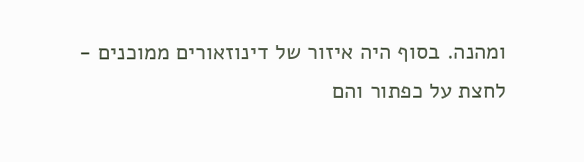ומהנה. בסוף היה איזור של דינוזאורים ממוכנים - לחצת על כפתור והם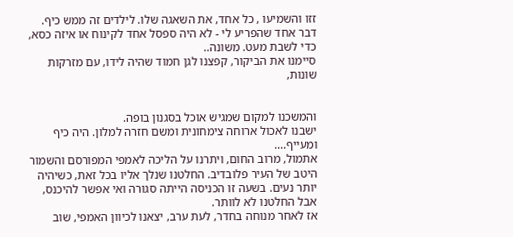זזו והשמיעו , כל אחד, את השאגה שלו. לילדים זה ממש כיף. דבר אחד שהפריע לי - לא היה ספסל אחד לקינוח או איזה כסא, כדי לשבת מעט. משונה..
סיימנו את הביקור, קפצנו לגן חמוד שהיה לידו, עם מזרקות שונות,


והמשכנו למקום שמגיש אוכל בסגנון בופה.
ישבנו לאכול ארוחה צימחונית ומשם חזרה למלון. היה כיף ומעייף....
אתמול, מרוב החום, ויתרנו על הליכה לאמפי המפורסם והשמור היטב של העיר פלובדיב. החלטנו שנלך אליו בכל זאת, כשיהיה יותר נעים. בשעה זו הכניסה הייתה סגורה ואי אפשר להיכנס, אבל החלטנו לא לוותר.
אז לאחר מנוחה בחדר, לעת ערב, יצאנו לכיוון האמפי, שוב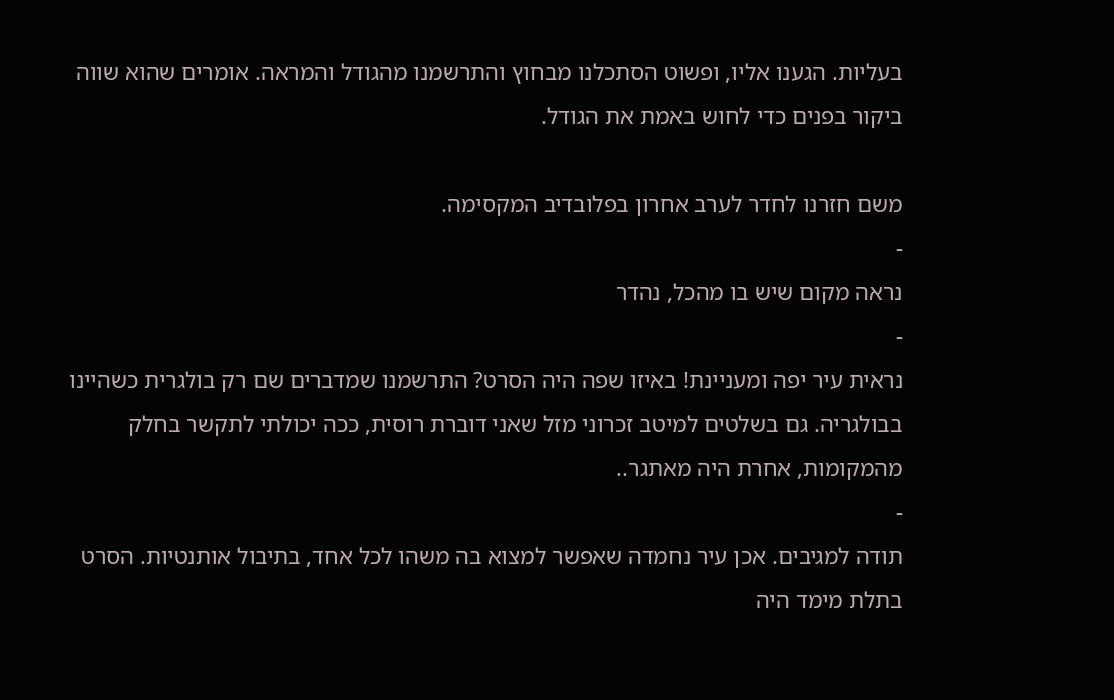בעליות. הגענו אליו, ופשוט הסתכלנו מבחוץ והתרשמנו מהגודל והמראה. אומרים שהוא שווה ביקור בפנים כדי לחוש באמת את הגודל.

משם חזרנו לחדר לערב אחרון בפלובדיב המקסימה.
-
נראה מקום שיש בו מהכל, נהדר
-
נראית עיר יפה ומעניינת! באיזו שפה היה הסרט? התרשמנו שמדברים שם רק בולגרית כשהיינו בבולגריה. גם בשלטים למיטב זכרוני מזל שאני דוברת רוסית, ככה יכולתי לתקשר בחלק מהמקומות, אחרת היה מאתגר..
-
תודה למגיבים. אכן עיר נחמדה שאפשר למצוא בה משהו לכל אחד, בתיבול אותנטיות. הסרט בתלת מימד היה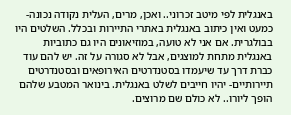באנגלית לפי מיטב זכרוני.. ואכן, מרים, העלית נקודה נכונה- כמעט ואין כיתוב באנגלית באתרי התיירות ובכלל. השלטים היו בבולגרית. אם אני לא טועה, במוזיאונים היו גם כתוביות באנגלית מתחת למוצגים, אבל לא סגורה על זה. יש להם עוד כברת דרך עד שיעמדו בסטנדרטים האירופאים ובסטנדרטים תיירותיים- יהיו חייבים לשלט באנגלית. בינואר המטבע שלהם הופך ליורו.. לא כולם שם מרוצים.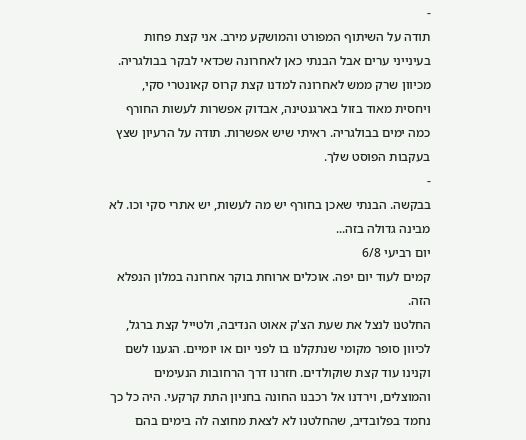-
תודה על השיתוף המפורט והמושקע מירב. אני קצת פחות בעינייני ערים אבל הבנתי כאן לאחרונה שכדאי לבקר בבולגריה. מכיוון שרק ממש לאחרונה למדנו קצת קרוס קאונטרי סקי, ויחסית מאוד בזול בארגנטינה, אבדוק אפשרות לעשות החורף כמה ימים בבולגריה. ראיתי שיש אפשרות. תודה על הרעיון שצץ בעקבות הפוסט שלך.
-
בבקשה. הבנתי שאכן בחורף יש מה לעשות, יש אתרי סקי וכו. לא מבינה גדולה בזה...
יום רביעי 6/8
קמים לעוד יום יפה. אוכלים ארוחת בוקר אחרונה במלון הנפלא הזה.
החלטנו לנצל את שעת הצ'ק אאוט הנדיבה, ולטייל קצת ברגל, לכיוון סופר מקומי שנתקלנו בו לפני יום או יומיים. הגענו לשם וקנינו עוד קצת שוקולדים. חזרנו דרך הרחובות הנעימים והמוצלים, וירדנו אל רכבנו החונה בחניון התת קרקעי. היה כל כך נחמד בפלובדיב, שהחלטנו לא לצאת מחוצה לה בימים בהם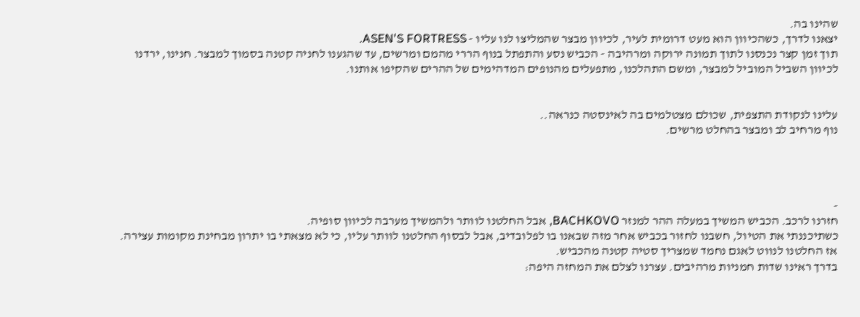שהינו בה.
יצאנו לדרך, כשהכיוון הוא מעט דרומית לעיר, לכיוון מבצר שהמליצו לנו עליו - ASEN'S FORTRESS.
תוך זמן קצר נכנסנו לתוך תמונה ירוקה ומרהיבה - הכביש נסע והתפתל בנוף הררי מהמם ומרשים, עד שהגענו לחניה קטנה בסמוך למבצר. חנינו, ירדנו לכיוון השביל המוביל למבצר, ומשם התהלכנו, מתפעלים מהנופים המדהימים של ההרים שהקיפו אותנו.


עלינו לנקודת התצפית, שכולם מצטלמים בה לאינסטה כנראה..
נוף מרחיב לב ומבצר בהחלט מרשים.




-
חזרנו לרכב. הכביש המשיך במעלה ההר למנזר BACHKOVO, אבל החלטנו לוותר ולהמשיך מערבה לכיוון סופיה.
כשתיכננתי את הטיול, חשבנו לחזור בכביש אחר מזה שבאנו בו לפלובדיב, אבל לבסוף החלטנו לוותר עליו, כי לא מצאתי בו יתרון מבחינת מקומות עצירה.
אז החלטנו לנווט לאגם נחמד שמצריך סטיה קטנה מהכביש.
בדרך ראינו שדות חמניות מרהיבים. עצרנו לצלם את המחזה היפה: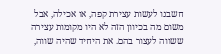חשבנו לעשות עצירת קפה, או אכילה, אבל משום מה בכיוון הזה לא היו מקומות עצירה ששווה לעצור בהם. את היחיד שהיה שווה,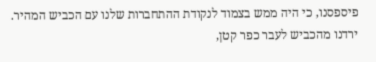פיספסנו, כי היה ממש בצמוד לנקודת ההתחברות שלנו עם הכביש המהיר.
ירדנו מהכביש לעבר כפר קטן,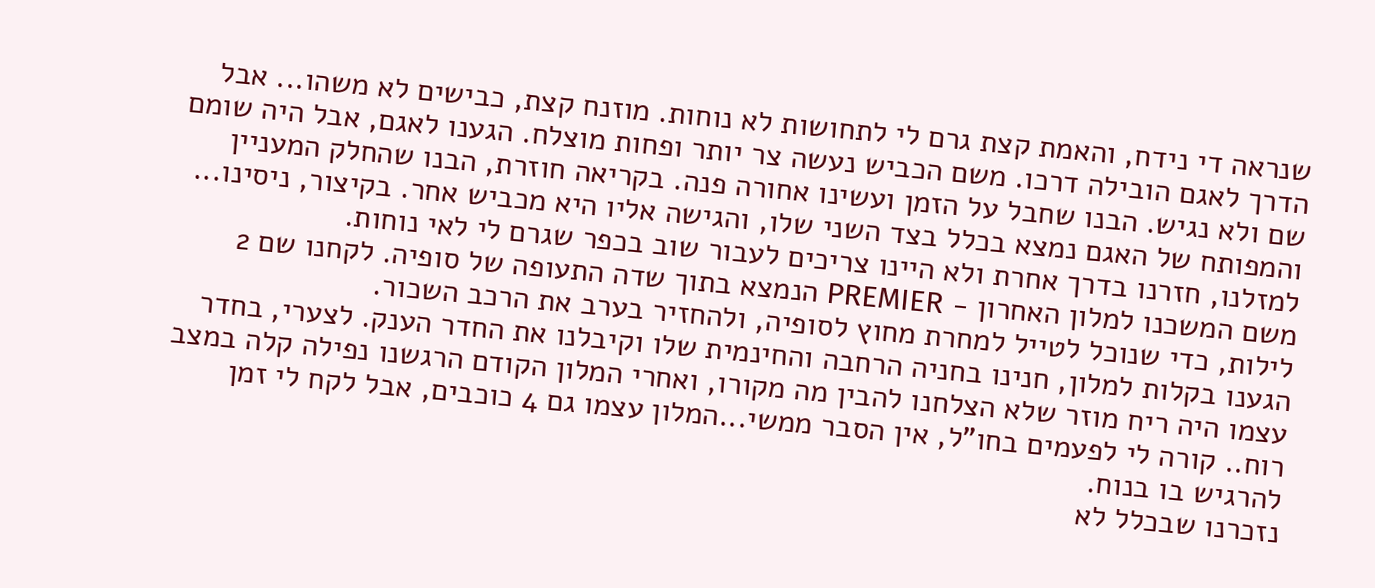שנראה די נידח, והאמת קצת גרם לי לתחושות לא נוחות. מוזנח קצת, כבישים לא משהו... אבל הדרך לאגם הובילה דרכו. משם הכביש נעשה צר יותר ופחות מוצלח. הגענו לאגם, אבל היה שומם שם ולא נגיש. הבנו שחבל על הזמן ועשינו אחורה פנה. בקריאה חוזרת, הבנו שהחלק המעניין והמפותח של האגם נמצא בכלל בצד השני שלו, והגישה אליו היא מכביש אחר. בקיצור, ניסינו... למזלנו, חזרנו בדרך אחרת ולא היינו צריכים לעבור שוב בכפר שגרם לי לאי נוחות.
משם המשכנו למלון האחרון - PREMIER הנמצא בתוך שדה התעופה של סופיה. לקחנו שם 2 לילות, כדי שנוכל לטייל למחרת מחוץ לסופיה, ולהחזיר בערב את הרכב השכור.
הגענו בקלות למלון, חנינו בחניה הרחבה והחינמית שלו וקיבלנו את החדר הענק. לצערי, בחדר עצמו היה ריח מוזר שלא הצלחנו להבין מה מקורו, ואחרי המלון הקודם הרגשנו נפילה קלה במצב רוח.. קורה לי לפעמים בחו"ל, אין הסבר ממשי...המלון עצמו גם 4 כוכבים, אבל לקח לי זמן להרגיש בו בנוח.
נזכרנו שבכלל לא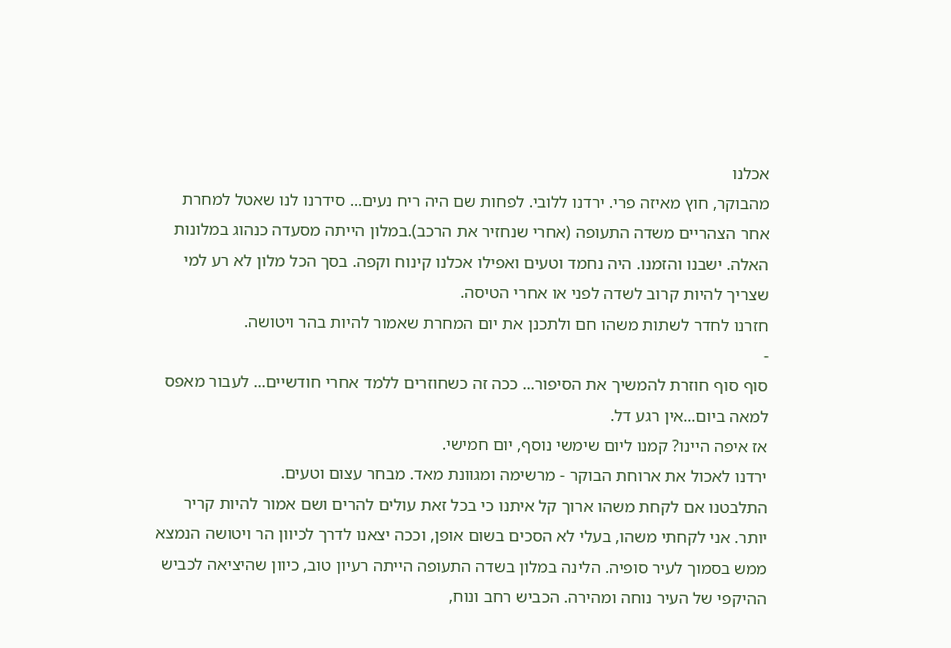אכלנו
מהבוקר, חוץ מאיזה פרי. ירדנו ללובי. לפחות שם היה ריח נעים... סידרנו לנו שאטל למחרת אחר הצהריים משדה התעופה (אחרי שנחזיר את הרכב).במלון הייתה מסעדה כנהוג במלונות האלה. ישבנו והזמנו. היה נחמד וטעים ואפילו אכלנו קינוח וקפה. בסך הכל מלון לא רע למי שצריך להיות קרוב לשדה לפני או אחרי הטיסה.
חזרנו לחדר לשתות משהו חם ולתכנן את יום המחרת שאמור להיות בהר ויטושה.
-
סוף סוף חוזרת להמשיך את הסיפור... ככה זה כשחוזרים ללמד אחרי חודשיים... לעבור מאפס למאה ביום...אין רגע דל.
אז איפה היינו? קמנו ליום שימשי נוסף, יום חמישי.
ירדנו לאכול את ארוחת הבוקר - מרשימה ומגוונת מאד. מבחר עצום וטעים.
התלבטנו אם לקחת משהו ארוך קל איתנו כי בכל זאת עולים להרים ושם אמור להיות קריר יותר. אני לקחתי משהו, בעלי לא הסכים בשום אופן, וככה יצאנו לדרך לכיוון הר ויטושה הנמצא ממש בסמוך לעיר סופיה. הלינה במלון בשדה התעופה הייתה רעיון טוב, כיוון שהיציאה לכביש ההיקפי של העיר נוחה ומהירה. הכביש רחב ונוח,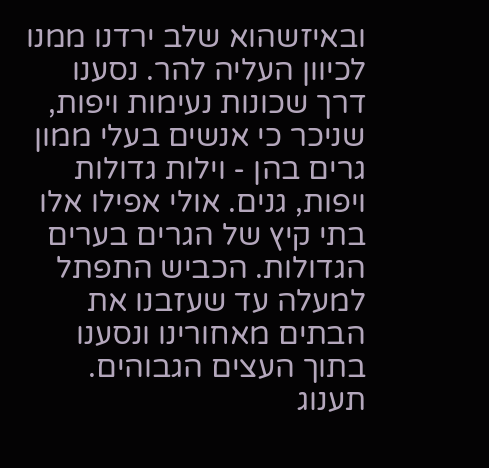ובאיזשהוא שלב ירדנו ממנו לכיוון העליה להר. נסענו דרך שכונות נעימות ויפות, שניכר כי אנשים בעלי ממון גרים בהן - וילות גדולות ויפות, גנים. אולי אפילו אלו בתי קיץ של הגרים בערים הגדולות. הכביש התפתל למעלה עד שעזבנו את הבתים מאחורינו ונסענו בתוך העצים הגבוהים. תענוג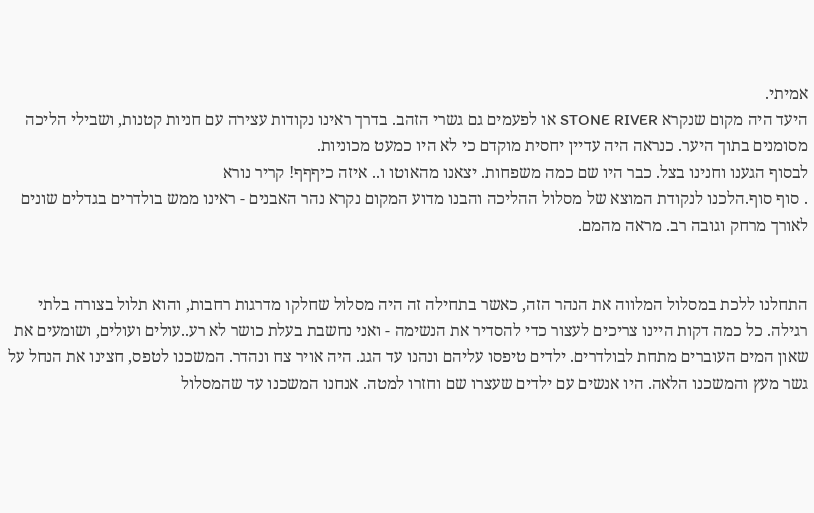אמיתי.
היעד היה מקום שנקרא STONE RIVER או לפעמים גם גשרי הזהב. בדרך ראינו נקודות עצירה עם חניות קטנות, ושבילי הליכה מסומנים בתוך היער. כנראה היה עדיין יחסית מוקדם כי לא היו כמעט מכוניות.
לבסוף הגענו וחנינו בצל. כבר היו שם כמה משפחות. יצאנו מהאוטו ו.. איזה כיףףף! קריר נורא
. סוף סוף.הלכנו לנקודת המוצא של מסלול ההליכה והבנו מדוע המקום נקרא נהר האבנים - ראינו ממש בולדרים בגדלים שונים לאורך מרחק וגובה רב. מראה מהמם.


התחלנו ללכת במסלול המלווה את הנהר הזה, כאשר בתחילה זה היה מסלול שחלקו מדרגות רחבות, והוא תלול בצורה בלתי רגילה. כל כמה דקות היינו צריכים לעצור כדי להסדיר את הנשימה - ואני נחשבת בעלת כושר לא רע..עולים ועולים, ושומעים את שאון המים העוברים מתחת לבולדרים. ילדים טיפסו עליהם ונהנו עד הגג. היה אויר צח ונהדר. המשכנו לטפס, חצינו את הנחל על גשר מעץ והמשכנו הלאה. היו אנשים עם ילדים שעצרו שם וחזרו למטה. אנחנו המשכנו עד שהמסלול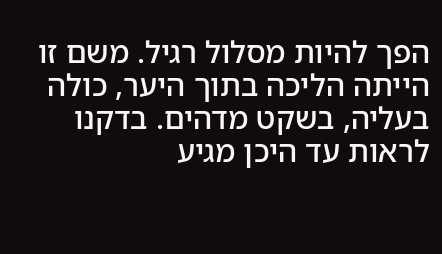הפך להיות מסלול רגיל. משם זו הייתה הליכה בתוך היער, כולה בעליה, בשקט מדהים. בדקנו לראות עד היכן מגיע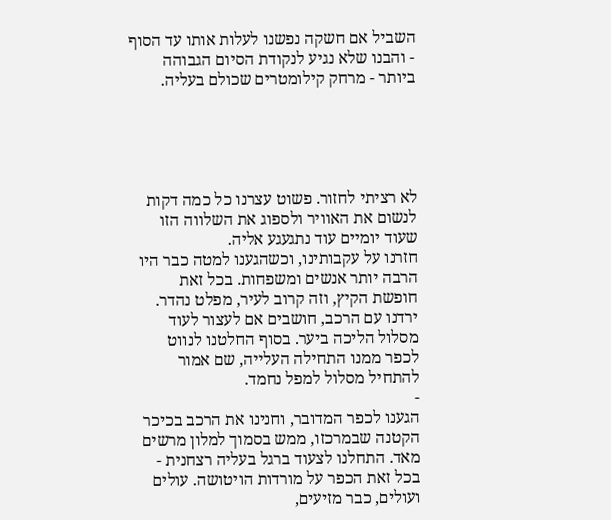השביל אם חשקה נפשנו לעלות אותו עד הסוף - והבנו שלא נגיע לנקודת הסיום הגבוהה ביותר - מרחק קילומטרים שכולם בעליה.





לא רציתי לחזור. פשוט עצרנו כל כמה דקות לנשום את האוויר ולספוג את השלווה הזו שעוד יומיים עוד נתגעגע אליה.
חזרנו על עקבותינו, וכשהגענו למטה כבר היו הרבה יותר אנשים ומשפחות. בכל זאת חופשת הקיץ, וזה קרוב לעיר, מפלט נהדר.
ירדנו עם הרכב, חושבים אם לעצור לעוד מסלול הליכה ביער. בסוף החלטנו לנווט לכפר ממנו התחילה העלייה, שם אמור להתחיל מסלול למפל נחמד.
-
הגענו לכפר המדובר, וחנינו את הרכב בכיכר הקטנה שבמרכזו, ממש בסמוך למלון מרשים מאד. התחלנו לצעוד ברגל בעליה רצחנית - בכל זאת הכפר על מורדות הויטושה. עולים ועולים, כבר מזיעים,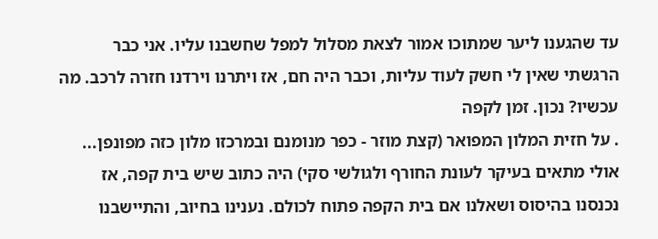עד שהגענו ליער שמתוכו אמור לצאת מסלול למפל שחשבנו עליו. אני כבר הרגשתי שאין לי חשק לעוד עליות, וכבר היה חם, אז ויתרנו וירדנו חזרה לרכב. מה עכשיו? נכון. זמן לקפה
. על חזית המלון המפואר (קצת מוזר - כפר מנומנם ובמרכזו מלון כזה מפונפן... אולי מתאים בעיקר לעונת החורף ולגולשי סקי) היה כתוב שיש בית קפה, אז נכנסנו בהיסוס ושאלנו אם בית הקפה פתוח לכולם. נענינו בחיוב, והתיישבנו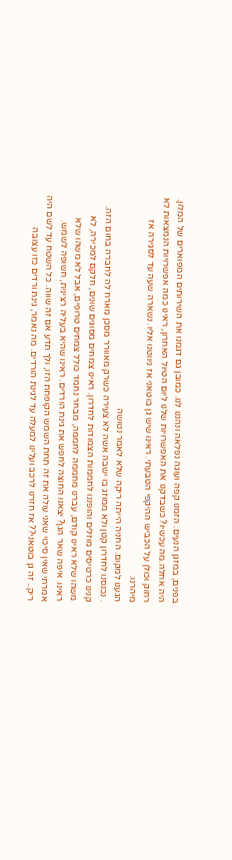בפנים, במזגן הנעים. הזמנו קפה ועוגה נפלאה ונהננו לנו. כמובן גם דגמנו את השירותים המפוארים של המלון. היה אחלה.מה עכשיו? כשבדקנו את האפשרויות שלנו ליום הטיול האחרון, ראינו כמה אפשרויות הנמצאות לא רחוק וכולן על הכביש ההיקפי הטבעתי. ראינו שיש גן בוטאני אז ניווטנו אליו. נשארה שעה עד לסגירה אז מיהרנו.
הגענו למקום. החניה הייתה ריקה שלא לאמר נטושה
. נכנסנו לחדרון קטן ולא ממוזג בו ישבה אשה לא צעירה כשרק מאוורר מסכן מארח לה לחברה בחום הזה. קנינו כרטיסים מוזלים והופננו לחממות הצמודות לחדרון. ראינו צמחים מסוגים שונים, חלקם למכירה, לא משהו שלא ראינו קודם, עברנו מחממה לחממה, מבחר נחמד כולל צמחים טרופים, אבל לא משהו שלא ראינו. איפה שאר הגן? יצאנו החוצה לחפש את גינת הורדים. ראינו שהיא בעליה רצינית, חשופה לשמש. אמרתי שאין סיכוי שאני עולה את זה תחת השמש הקופחת הזו, ולך תדע אם זה שווה. כל השטח עד לשם היה ריק.. זה גן בוטאני?? אז חזרנו לרכב ועלינו למעלה עד לגינת הורדים. מה נאמר, גינת ורדים כזו עצובה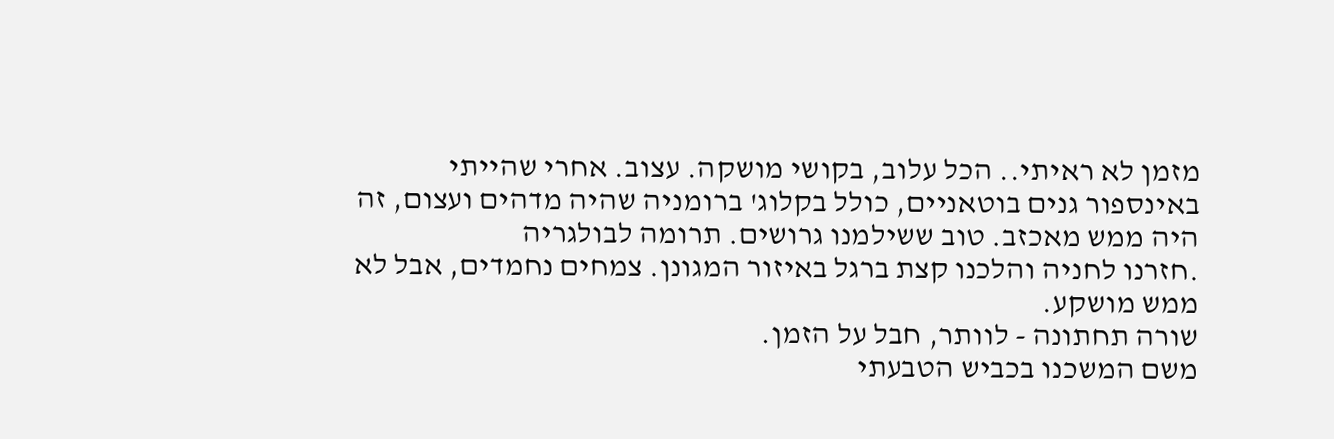מזמן לא ראיתי.. הכל עלוב, בקושי מושקה. עצוב. אחרי שהייתי באינספור גנים בוטאניים, כולל בקלוג' ברומניה שהיה מדהים ועצום, זה היה ממש מאכזב. טוב ששילמנו גרושים. תרומה לבולגריה
.חזרנו לחניה והלכנו קצת ברגל באיזור המגונן. צמחים נחמדים, אבל לא ממש מושקע.
שורה תחתונה - לוותר, חבל על הזמן.
משם המשכנו בכביש הטבעתי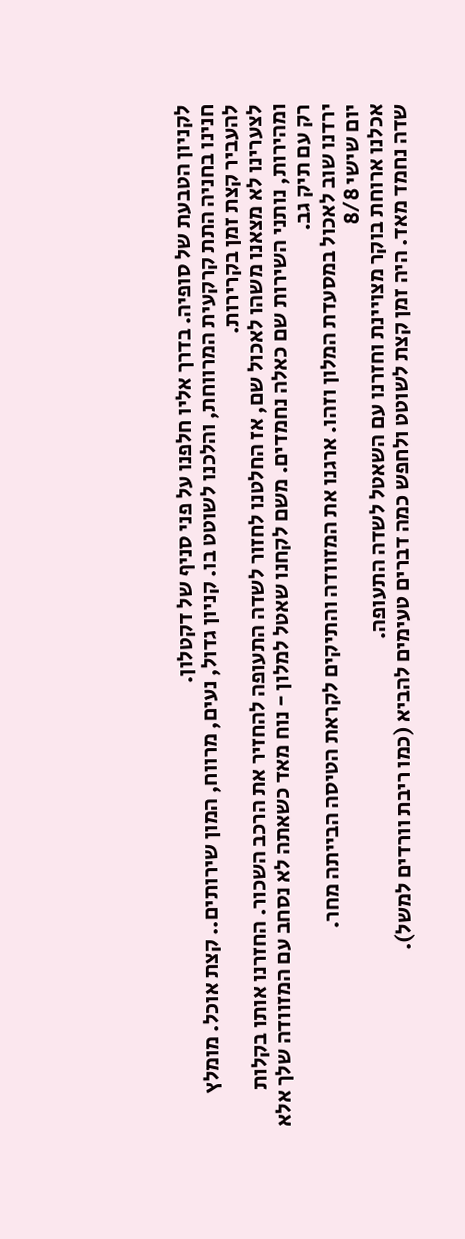לקניון הטבעת של סופיה. בדרך אליו חלפנו על פני סניף של דקטלון.
חנינו בחניה התת קרקעית המרווחת, והלכנו לשוטט בו. קניון גדול, נעים, מרווח, המון שירותים.. קצת אוכל. מומלץ להעביר קצת זמן בקרירות.
לצערינו לא מצאנו משהו לאכול שם, אז החלטנו לחזור לשדה התעופה להחזיר את הרכב השכור. החזרנו אותו בקלות ומהירות, נותני השירות שם כאלה נחמדים. משם לקחנו שאטל למלון - נוח מאד כשאתה לא נסחב עם המזוודה שלך אלא רק עם תיק גב.
ירדנו שוב לאכול במסעדת המלון וזהו. ארגנו את המזוודה והתיקים לקראת הטיסה הבייתה מחר.
יום שישי 8/8
אכלנו ארוחת בוקר מצויינת וחזרנו עם השאטל לשדה התעופה.
שדה נחמד מאד. היה זמן קצת לשוטט ולחפש כמה דברים טעימים להביא (כמו ריבת וורדים למשל).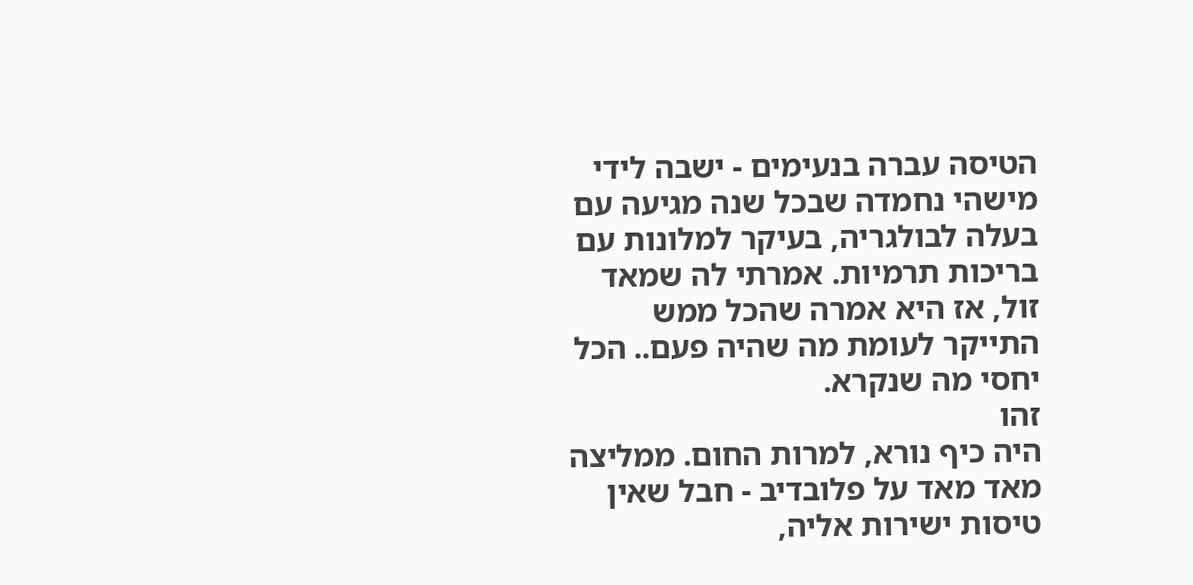הטיסה עברה בנעימים - ישבה לידי מישהי נחמדה שבכל שנה מגיעה עם בעלה לבולגריה, בעיקר למלונות עם בריכות תרמיות. אמרתי לה שמאד זול, אז היא אמרה שהכל ממש התייקר לעומת מה שהיה פעם.. הכל יחסי מה שנקרא.
זהו
היה כיף נורא, למרות החום. ממליצה מאד מאד על פלובדיב - חבל שאין טיסות ישירות אליה,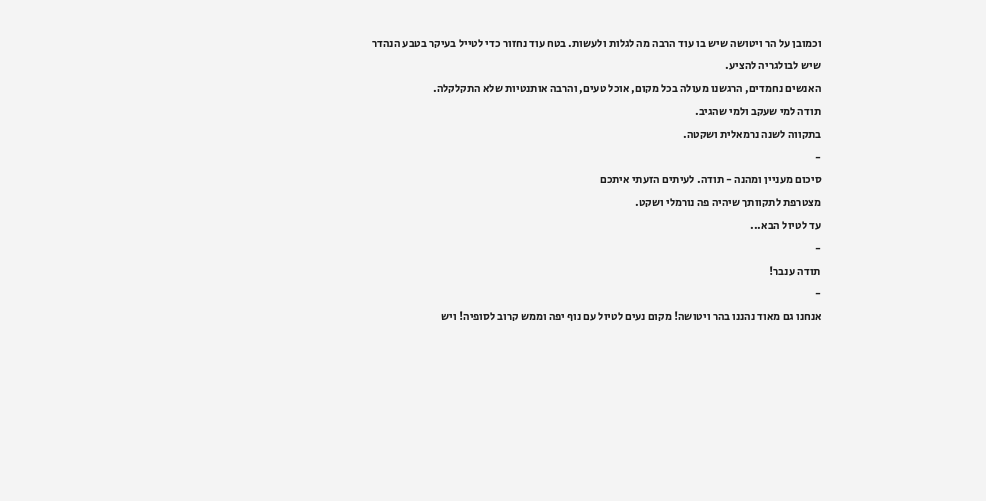וכמובן על הר ויטושה שיש בו עוד הרבה מה לגלות ולעשות. בטח עוד נחזור כדי לטייל בעיקר בטבע הנהדר שיש לבולגריה להציע.
האנשים נחמדים, הרגשנו מעולה בכל מקום, אוכל טעים, והרבה אותנטיות שלא התקלקלה.
תודה למי שעקב ולמי שהגיב.
בתקווה לשנה נרמאלית ושקטה.
-
סיכום מעניין ומהנה - תודה. לעיתים הזעתי איתכם
מצטרפת לתקוותך שיהיה פה נורמלי ושקט.
עד לטיול הבא...
-
תודה ענבר!
-
אנחנו גם מאוד נהננו בהר ויטושה! מקום נעים לטיול עם נוף יפה וממש קרוב לסופיה! ויש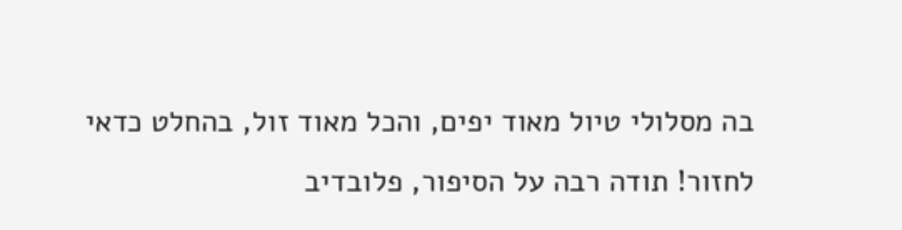בה מסלולי טיול מאוד יפים, והכל מאוד זול, בהחלט כדאי לחזור! תודה רבה על הסיפור, פלובדיב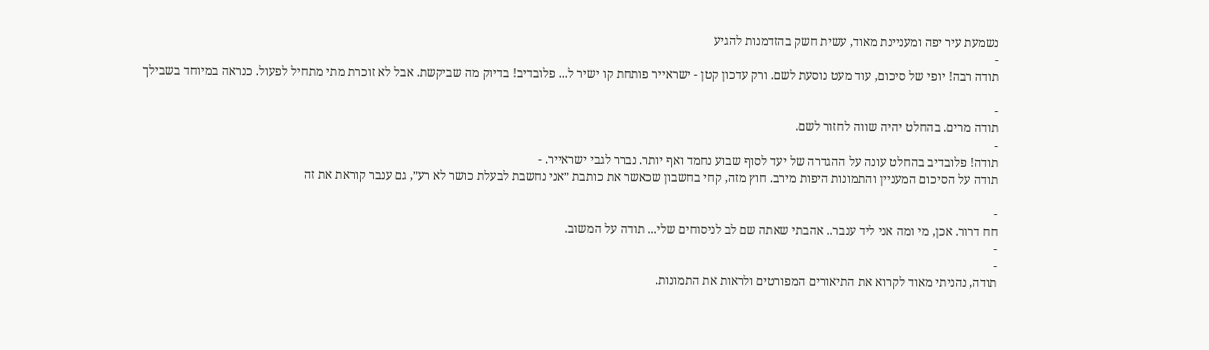נשמעת עיר יפה ומעניינת מאוד, עשית חשק בהזדמנות להגיע
-
תודה רבה! יופי של סיכום, עוד מעט נוסעת לשם. ורק עדכון קטן - ישראייר פותחת קו ישיר ל... פלובדיב! בדיוק מה שביקשת. אבל לא זוכרת מתי מתחיל לפעול. כנראה במיוחד בשבילך

-
תודה מרים. בהחלט יהיה שווה לחזור לשם.
-
תודה! פלובדיב בהחלט עונה על ההגדרה של יעד לסוף שבוע נחמד ואף יותר. נברר לגבי ישראייר. -
תודה על הסיכום המעניין והתמונות היפות מירב. חוץ מזה, קחי בחשבון שכאשר את כותבת ״אני נחשבת לבעלת כושר לא רע״, גם ענבר קוראת את זה

-
חח דרור. אכן, מי ומה אני ליד ענבר.. אהבתי שאתה שם לב לניסוחים שלי... תודה על המשוב.
-
-
תודה, נהניתי מאוד לקרוא את התיאורים המפורטים ולראות את התמונות.